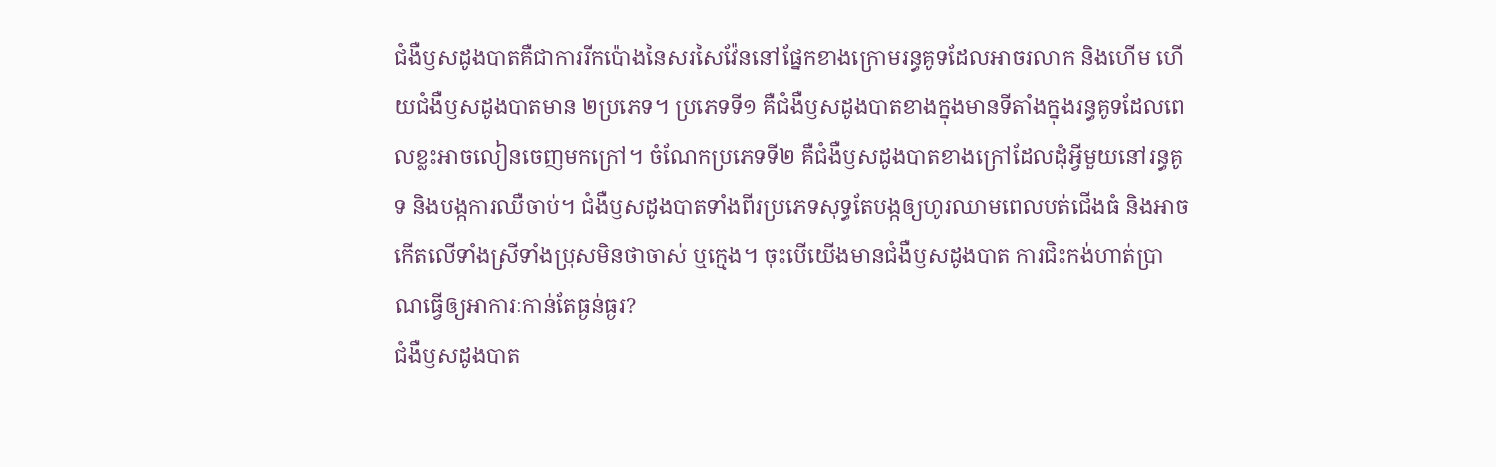ជំងឺឫសដូងបាតគឺជាការរីកប៉ោងនៃសរសៃវ៉ែននៅផ្នែកខាងក្រោមរន្ធគូទដែលអាចរលាក និងហើម ហើយជំងឺឫសដូងបាតមាន ២ប្រភេទ។ ប្រភេទទី១ គឺជំងឺឫសដូងបាតខាងក្នុងមានទីតាំងក្នុងរន្ធគូទដែលពេលខ្លះអាចលៀនចេញមកក្រៅ។ ចំណែកប្រភេទទី២ គឺជំងឺឫសដូងបាតខាងក្រៅដែលដុំអ្វីមួយនៅរន្ធគូទ និងបង្កការឈឺចាប់។ ជំងឺឫសដូងបាតទាំងពីរប្រភេទសុទ្ធតែបង្កឲ្យហូរឈាមពេលបត់ជើងធំ និងអាចកើតលើទាំងស្រីទាំងប្រុសមិនថាចាស់ ឬក្មេង។ ចុះបើយើងមានជំងឺឫសដូងបាត ការជិះកង់ហាត់ប្រាណធ្វើឲ្យអាការៈកាន់តែធ្ងន់ធ្ងរ?
ជំងឺឫសដូងបាត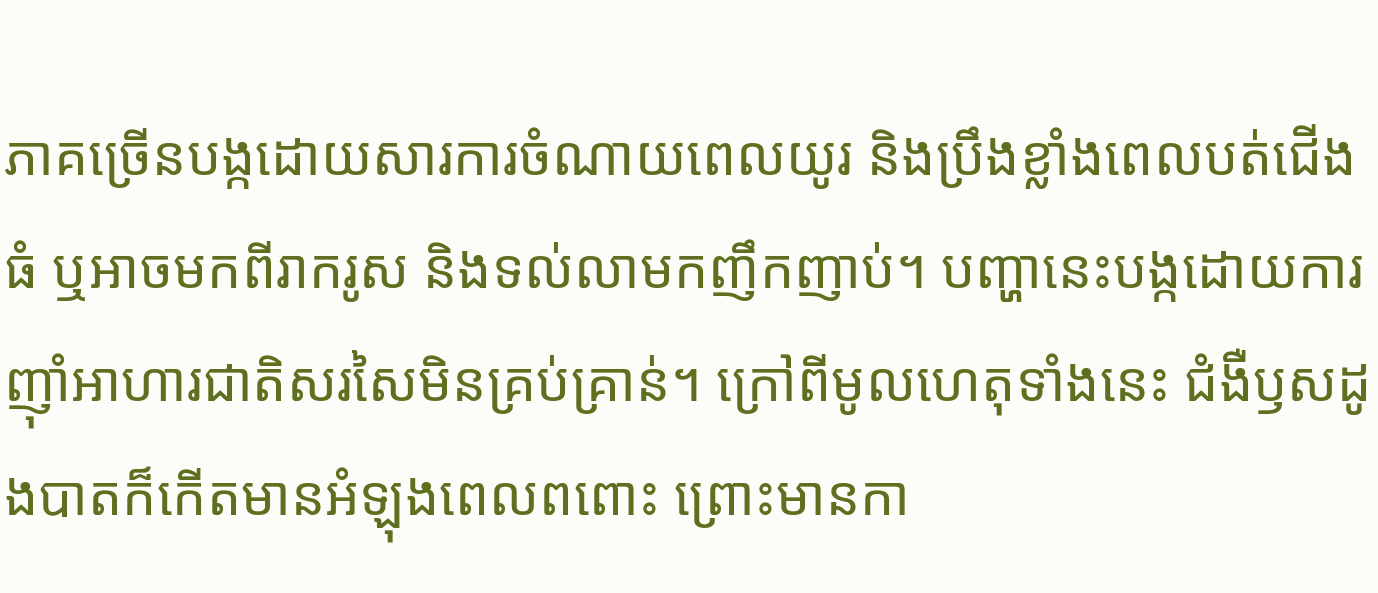ភាគច្រើនបង្កដោយសារការចំណាយពេលយូរ និងប្រឹងខ្លាំងពេលបត់ជើងធំ ឬអាចមកពីរាករូស និងទល់លាមកញឹកញាប់។ បញ្ហានេះបង្កដោយការញ៉ាំអាហារជាតិសរសៃមិនគ្រប់គ្រាន់។ ក្រៅពីមូលហេតុទាំងនេះ ជំងឺឫសដូងបាតក៏កើតមានអំឡុងពេលពពោះ ព្រោះមានកា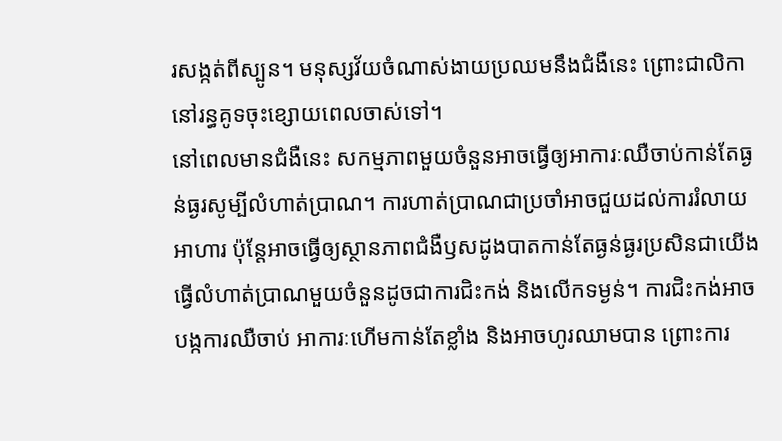រសង្កត់ពីស្បូន។ មនុស្សវ័យចំណាស់ងាយប្រឈមនឹងជំងឺនេះ ព្រោះជាលិកានៅរន្ធគូទចុះខ្សោយពេលចាស់ទៅ។
នៅពេលមានជំងឺនេះ សកម្មភាពមួយចំនួនអាចធ្វើឲ្យអាការៈឈឺចាប់កាន់តែធ្ងន់ធ្ងរសូម្បីលំហាត់ប្រាណ។ ការហាត់ប្រាណជាប្រចាំអាចជួយដល់ការរំលាយអាហារ ប៉ុន្តែអាចធ្វើឲ្យស្ថានភាពជំងឺឫសដូងបាតកាន់តែធ្ងន់ធ្ងរប្រសិនជាយើងធ្វើលំហាត់ប្រាណមួយចំនួនដូចជាការជិះកង់ និងលើកទម្ងន់។ ការជិះកង់អាចបង្កការឈឺចាប់ អាការៈហើមកាន់តែខ្លាំង និងអាចហូរឈាមបាន ព្រោះការ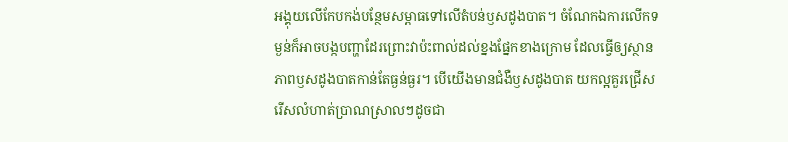អង្គុយលើកែបកង់បន្ថែមសម្ពាធទៅលើតំបន់ឫសដូងបាត។ ចំណែកឯការលើកទម្ងន់ក៏អាចបង្កបញ្ហាដែរព្រោះវាប៉ះពាល់ដល់ខ្នងផ្នែកខាងក្រោម ដែលធ្វើឲ្យស្ថានភាពឫសដូងបាតកាន់តែធ្ងន់ធ្ងរ។ បើយើងមានជំងឺឫសដូងបាត យកល្អគួរជ្រើសរើសលំហាត់ប្រាណស្រាលៗដូចជា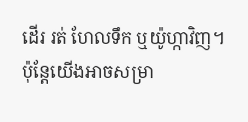ដើរ រត់ ហែលទឹក ឬយ៉ូហ្កាវិញ។
ប៉ុន្តែយើងអាចសម្រា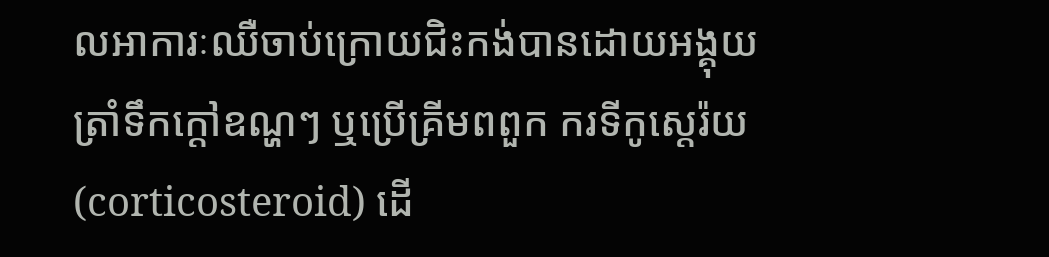លអាការៈឈឺចាប់ក្រោយជិះកង់បានដោយអង្គុយត្រាំទឹកក្ដៅឧណ្ហៗ ឬប្រើគ្រីមពពួក ករទីកូស្តេរ៉យ (corticosteroid) ដើ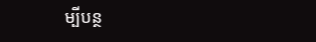ម្បីបន្ថ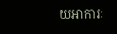យអាការៈ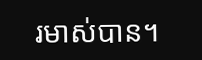រមាស់បាន។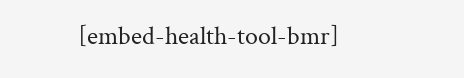[embed-health-tool-bmr]